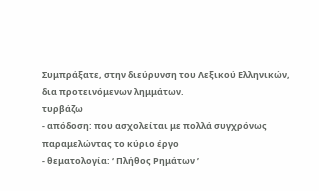Συμπράξατε, στην διεύρυνση του Λεξικού Ελληνικών, δια προτεινόμενων λημμάτων.
τυρβάζω
- απόδοση: που ασχολείται με πολλά συγχρόνως παραμελώντας το κύριο έργο
- θεματολογία: ‘ Πλήθος Ρημάτων ’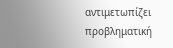αντιμετωπίζει προβληματική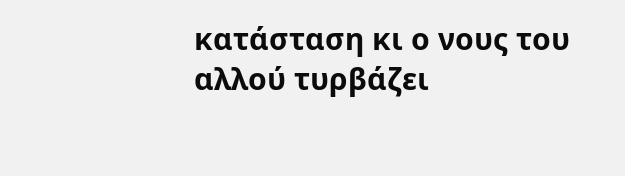κατάσταση κι ο νους του αλλού τυρβάζει